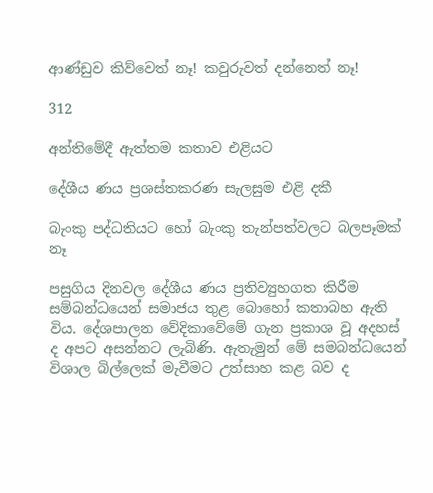ආණ්ඩුව කිව්වෙත් නෑ! කවුරුවත් දන්නෙත් නෑ!

312

අන්තිමේදී ඇත්තම කතාව එළියට

දේශීය ණය ප්‍රශස්තකරණ සැලසුම එළි දකී

බැංකු පද්ධතියට හෝ බැංකු තැන්පත්වලට බලපෑමක් නෑ

පසුගිය දිනවල දේශීය ණය ප්‍රතිව්‍යුහගත කිරීම සම්බන්ධයෙන් සමාජය තුළ බොහෝ කතාබහ ඇති විය. දේශපාලන වේදිකාවේමේ ගැන ප්‍රකාශ වූ අදහස් ද අපට අසන්නට ලැබිණි. ඇතැමුන් මේ සමබන්ධයෙන් විශාල බිල්ලෙක් මැවීමට උත්සාහ කළ බව ද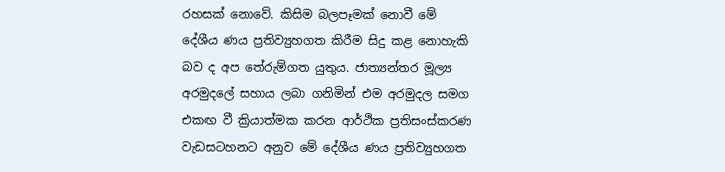රහසක් නොවේ. කිසිම බලපෑමක් නොවී මේ දේශීය ණය ප්‍රතිව්‍යුහගත කිරීම සිදු කළ නොහැකි බව ද අප තේරුම්ගත යුතුය. ජාත්‍යන්තර මූල්‍ය අරමුදලේ සහාය ලබා ගනිමින් එම අරමුදල සමග එකඟ වී ක්‍රියාත්මක කරන ආර්ථික ප්‍රතිසංස්කරණ වැඩසටහනට අනුව මේ දේශීය ණය ප්‍රතිව්‍යුහගත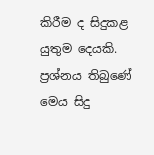කිරීම ද සිදුකළ යුතුම දෙයකි. ප්‍රශ්නය තිබුණේ මෙය සිදු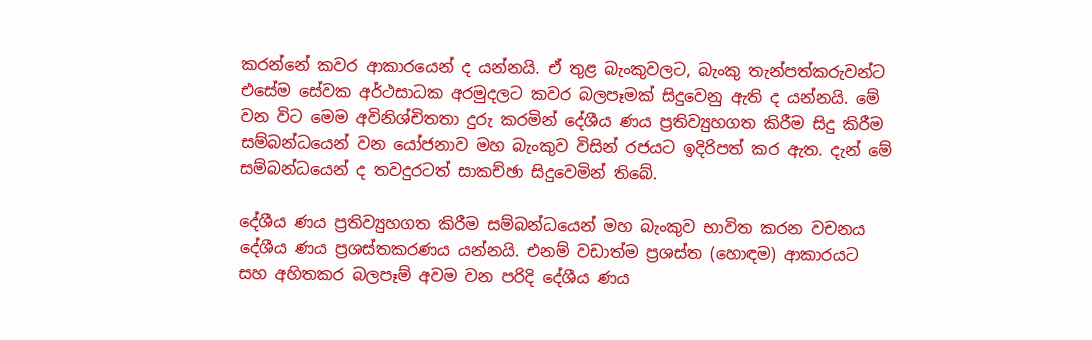කරන්නේ කවර ආකාරයෙන් ද යන්නයි. ඒ තුළ බැංකුවලට, බැංකු තැන්පත්කරුවන්ට එසේම සේවක අර්ථසාධක අරමුදලට කවර බලපෑමක් සිදුවෙනු ඇති ද යන්නයි. මේ වන විට මෙම අවිනිශ්චිතතා දුරු කරමින් දේශීය ණය ප්‍රතිව්‍යුහගත කිරීම සිදු කිරීම සම්බන්ධයෙන් වන යෝජනාව මහ බැංකුව විසින් රජයට ඉදිරිපත් කර ඇත. දැන් මේ සම්බන්ධයෙන් ද තවදුරටත් සාකච්ඡා සිදුවෙමින් තිබේ.

දේශීය ණය ප්‍රතිව්‍යුහගත කිරීම සම්බන්ධයෙන් මහ බැංකුව භාවිත කරන වචනය දේශීය ණය ප්‍රශස්තකරණය යන්නයි. එනම් වඩාත්ම ප්‍රශස්ත (හොඳම) ආකාරයට සහ අහිතකර බලපෑම් අවම වන පරිදි දේශීය ණය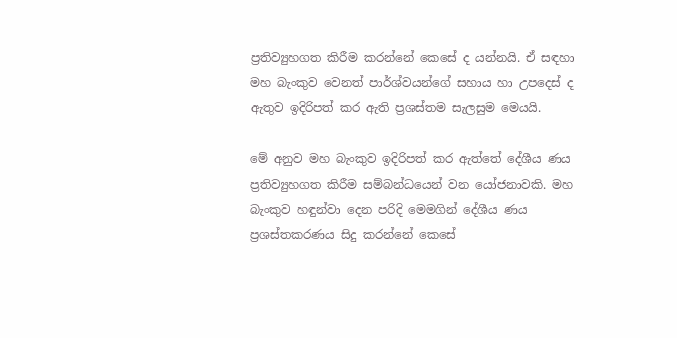ප්‍රතිව්‍යුහගත කිරීම කරන්නේ කෙසේ ද යන්නයි. ඒ සඳහා මහ බැංකුව වෙනත් පාර්ශ්වයන්ගේ සහාය හා උපදෙස් ද ඇතුව ඉදිරිපත් කර ඇති ප්‍රශස්තම සැලසුම මෙයයි.

මේ අනුව මහ බැංකුව ඉදිරිපත් කර ඇත්තේ දේශීය ණය ප්‍රතිව්‍යුහගත කිරීම සම්බන්ධයෙන් වන යෝජනාවකි. මහ බැංකුව හඳුන්වා දෙන පරිදි මෙමගින් දේශීය ණය ප්‍රශස්තකරණය සිදු කරන්නේ කෙසේ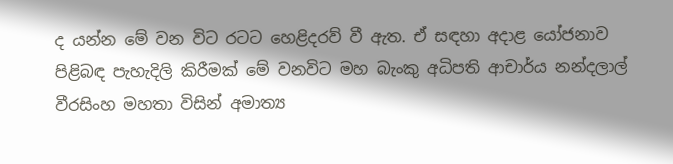ද යන්න මේ වන විට රටට හෙළිදරව් වී ඇත. ඒ සඳහා අදාළ යෝජනාව පිළිබඳ පැහැදිලි කිරීමක් මේ වනවිට මහ බැංකු අධිපති ආචාර්ය නන්දලාල් වීරසිංහ මහතා විසින් අමාත්‍ය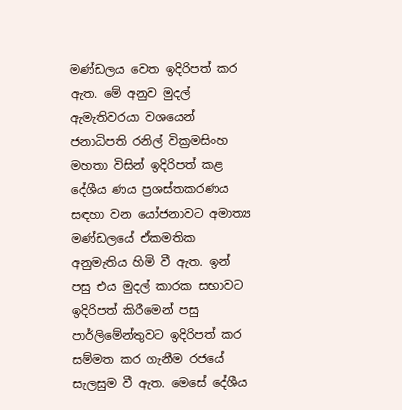මණ්ඩලය වෙත ඉදිරිපත් කර ඇත. මේ අනුව මුදල් ඇමැතිවරයා වශයෙන් ජනාධිපති රනිල් වික්‍රමසිංහ මහතා විසින් ඉදිරිපත් කළ දේශීය ණය ප්‍රශස්තකරණය සඳහා වන යෝජනාවට අමාත්‍ය මණ්ඩලයේ ඒකමතික අනුමැතිය හිමි වී ඇත. ඉන් පසු එය මුදල් කාරක සභාවට ඉදිරිපත් කිරීමෙන් පසු පාර්ලිමේන්තුවට ඉදිරිපත් කර සම්මත කර ගැනීම රජයේ සැලසුම වී ඇත. මෙසේ දේශීය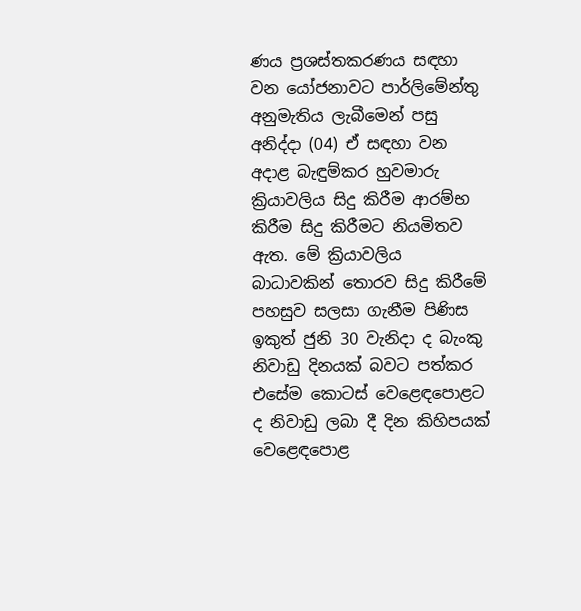ණය ප්‍රශස්තකරණය සඳහා වන යෝජනාවට පාර්ලිමේන්තු අනුමැතිය ලැබීමෙන් පසු අනිද්දා (04) ඒ සඳහා වන අදාළ බැඳුම්කර හුවමාරු ක්‍රියාවලිය සිදු කිරීම ආරම්භ කිරීම සිදු කිරීමට නියමිතව ඇත. මේ ක්‍රියාවලිය බාධාවකින් තොරව සිදු කිරීමේ පහසුව සලසා ගැනීම පිණිස ඉකුත් ජුනි 30 වැනිදා ද බැංකු නිවාඩු දිනයක් බවට පත්කර එසේම කොටස් වෙළෙඳපොළට ද නිවාඩු ලබා දී දින කිහිපයක් වෙළෙඳපොළ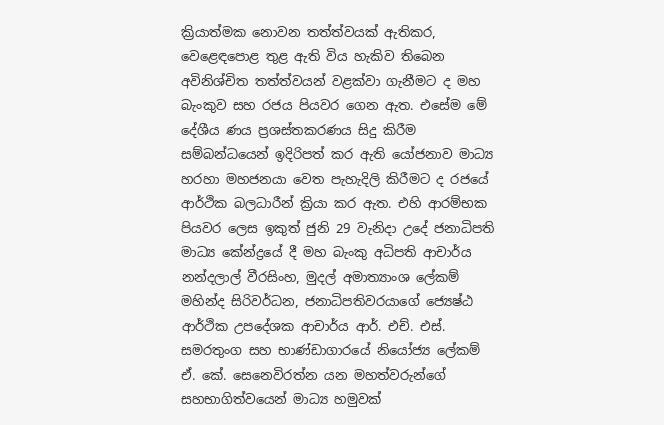ක්‍රියාත්මක නොවන තත්ත්වයක් ඇතිකර, වෙළෙඳපොළ තුළ ඇති විය හැකිව තිබෙන අවිනිශ්චිත තත්ත්වයන් වළක්වා ගැනීමට ද මහ බැංකුව සහ රජය පියවර ගෙන ඇත. එසේම මේ දේශීය ණය ප්‍රශස්තකරණය සිදු කිරීම සම්බන්ධයෙන් ඉදිරිපත් කර ඇති යෝජනාව මාධ්‍ය හරහා මහජනයා වෙත පැහැදිලි කිරීමට ද රජයේ ආර්ථික බලධාරීන් ක්‍රියා කර ඇත. එහි ආරම්භක පියවර ලෙස ඉකුත් ජුනි 29 වැනිදා උදේ ජනාධිපති මාධ්‍ය කේන්ද්‍රයේ දී මහ බැංකු අධිපති ආචාර්ය නන්දලාල් වීරසිංහ, මුදල් අමාත්‍යාංශ ලේකම් මහින්ද සිරිවර්ධන, ජනාධිපතිවරයාගේ ජ්‍යෙෂ්ඨ ආර්ථික උපදේශක ආචාර්ය ආර්. එච්. එස්. සමරතුංග සහ භාණ්ඩාගාරයේ නියෝජ්‍ය ලේකම් ඒ. කේ. සෙනෙවිරත්න යන මහත්වරුන්ගේ සහභාගිත්වයෙන් මාධ්‍ය හමුවක්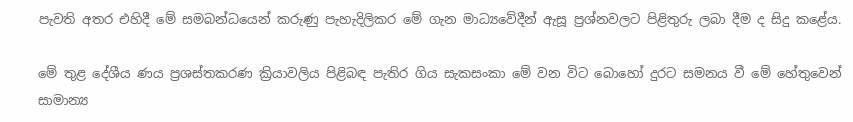පැවති අතර එහිදී මේ සමබන්ධයෙන් කරුණු පැහැදිලිකර මේ ගැන මාධ්‍යවේදීන් ඇසූ ප්‍රශ්නවලට පිළිතුරු ලබා දීම ද සිදු කළේය.

මේ තුළ දේශීය ණය ප්‍රශස්තකරණ ක්‍රියාවලිය පිළිබඳ පැතිර ගිය සැකසංකා මේ වන විට බොහෝ දුරට සමනය වී මේ හේතුවෙන් සාමාන්‍ය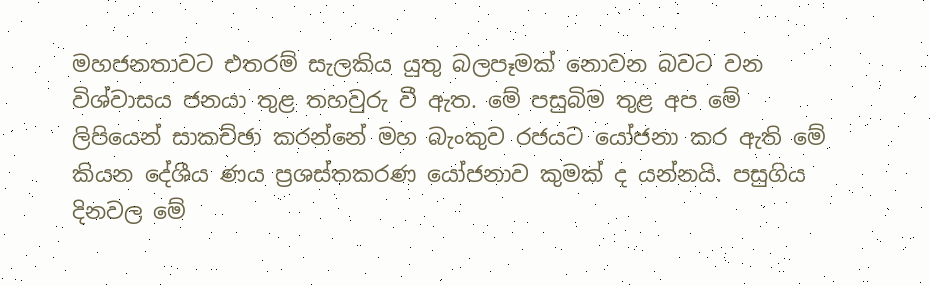මහජනතාවට එතරම් සැලකිය යුතු බලපෑමක් නොවන බවට වන විශ්වාසය ජනයා තුළ තහවුරු වී ඇත. මේ පසුබිම තුළ අප මේ ලිපියෙන් සාකච්ඡා කරන්නේ මහ බැංකුව රජයට යෝජනා කර ඇති මේ කියන දේශීය ණය ප්‍රශස්තකරණ යෝජනාව කුමක් ද යන්නයි. පසුගිය දිනවල මේ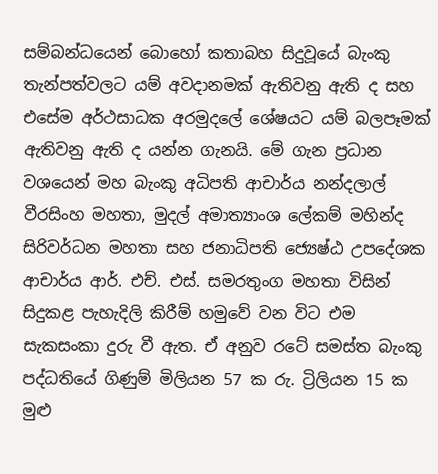සම්බන්ධයෙන් බොහෝ කතාබහ සිදුවූයේ බැංකු තැන්පත්වලට යම් අවදානමක් ඇතිවනු ඇති ද සහ එසේම අර්ථසාධක අරමුදලේ ශේෂයට යම් බලපෑමක් ඇතිවනු ඇති ද යන්න ගැනයි. මේ ගැන ප්‍රධාන වශයෙන් මහ බැංකු අධිපති ආචාර්ය නන්දලාල් වීරසිංහ මහතා, මුදල් අමාත්‍යාංශ ලේකම් මහින්ද සිරිවර්ධන මහතා සහ ජනාධිපති ජ්‍යෙෂ්ඨ උපදේශක ආචාර්ය ආර්. එච්. එස්. සමරතුංග මහතා විසින් සිදුකළ පැහැදිලි කිරීම් හමුවේ වන විට එම සැකසංකා දුරු වී ඇත. ඒ අනුව රටේ සමස්ත බැංකු පද්ධතියේ ගිණුම් මිලියන 57 ක රු. ට්‍රිලියන 15 ක මුළු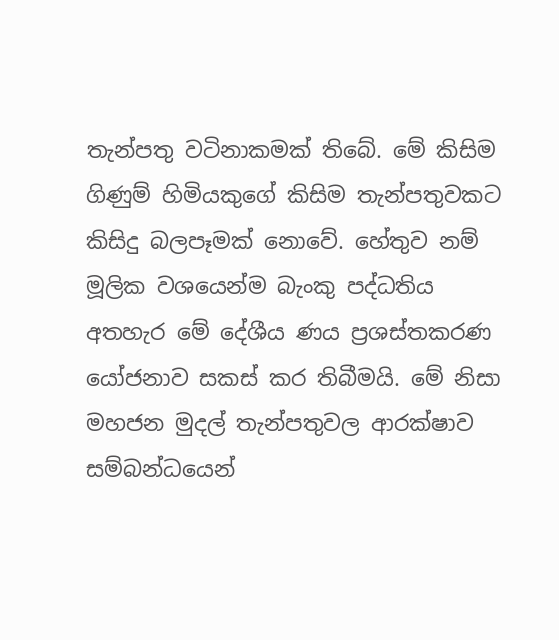තැන්පතු වටිනාකමක් තිබේ. මේ කිසිම ගිණුම් හිමියකුගේ කිසිම තැන්පතුවකට කිසිදු බලපෑමක් නොවේ. හේතුව නම් මූලික වශයෙන්ම බැංකු පද්ධතිය අතහැර මේ දේශීය ණය ප්‍රශස්තකරණ යෝජනාව සකස් කර තිබීමයි. මේ නිසා මහජන මුදල් තැන්පතුවල ආරක්ෂාව සම්බන්ධයෙන්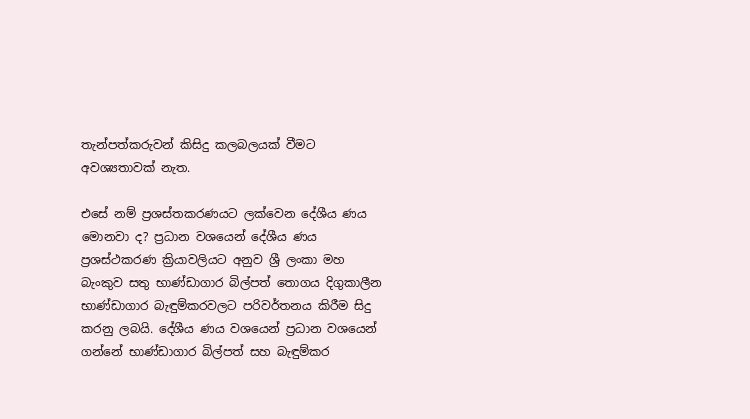තැන්පත්කරුවන් කිසිදු කලබලයක් වීමට අවශ්‍යතාවක් නැත.

එසේ නම් ප්‍රශස්තකරණයට ලක්වෙන දේශීය ණය මොනවා ද? ප්‍රධාන වශයෙන් දේශීය ණය ප්‍රශස්ථකරණ ක්‍රියාවලියට අනුව ශ්‍රී ලංකා මහ බැංකුව සතු භාණ්ඩාගාර බිල්පත් තොගය දිගුකාලීන භාණ්ඩාගාර බැඳුම්කරවලට පරිවර්තනය කිරීම සිදු කරනු ලබයි. දේශීය ණය වශයෙන් ප්‍රධාන වශයෙන් ගන්නේ භාණ්ඩාගාර බිල්පත් සහ බැඳුම්කර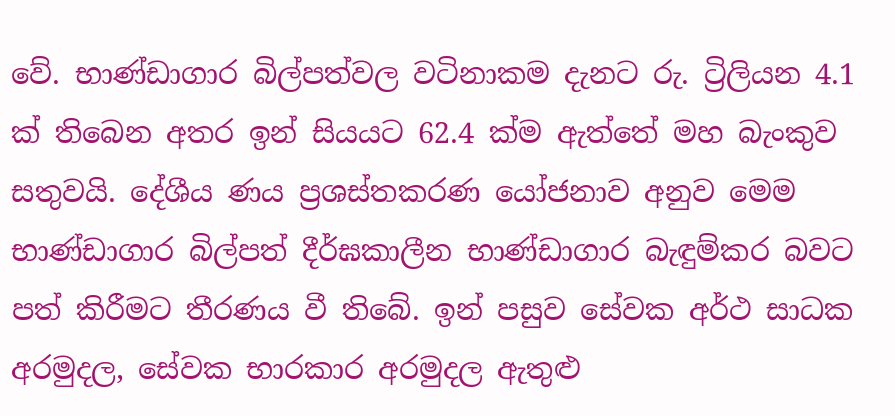වේ. භාණ්ඩාගාර බිල්පත්වල වටිනාකම දැනට රු. ට්‍රිලියන 4.1 ක් තිබෙන අතර ඉන් සියයට 62.4 ක්ම ඇත්තේ මහ බැංකුව සතුවයි. දේශීය ණය ප්‍රශස්තකරණ යෝජනාව අනුව මෙම භාණ්ඩාගාර බිල්පත් දීර්ඝකාලීන භාණ්ඩාගාර බැඳුම්කර බවට පත් කිරීමට තීරණය වී තිබේ. ඉන් පසුව සේවක අර්ථ සාධක අරමුදල, සේවක භාරකාර අරමුදල ඇතුළු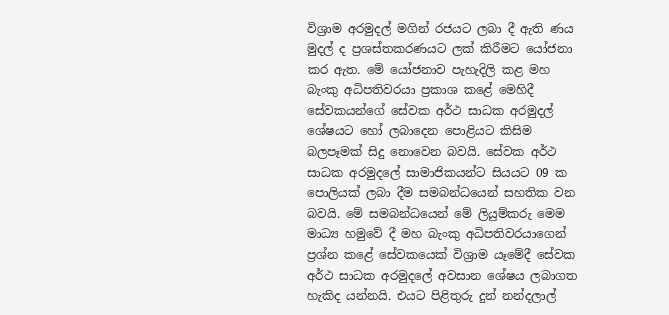විශ්‍රාම අරමුදල් මගින් රජයට ලබා දී ඇති ණය මුදල් ද ප්‍රශස්තකරණයට ලක් කිරීමට යෝජනා කර ඇත. මේ යෝජනාව පැහැදිලි කළ මහ බැංකු අධිපතිවරයා ප්‍රකාශ කළේ මෙහිදී සේවකයන්ගේ සේවක අර්ථ සාධක අරමුදල් ශේෂයට හෝ ලබාදෙන පොළියට කිසිම බලපෑමක් සිදු නොවෙන බවයි. සේවක අර්ථ සාධක අරමුදලේ සාමාජිකයන්ට සියයට 09 ක පොලියක් ලබා දීම සමබන්ධයෙන් සහතික වන බවයි. මේ සමබන්ධයෙන් මේ ලියුම්කරු මෙම මාධ්‍ය හමුවේ දී මහ බැංකු අධිපතිවරයාගෙන් ප්‍රශ්න කළේ සේවකයෙක් විශ්‍රාම යෑමේදී සේවක අර්ථ සාධක අරමුදලේ අවසාන ශේෂය ලබාගත හැකිද යන්නයි. එයට පිළිතුරු දුන් නන්දලාල්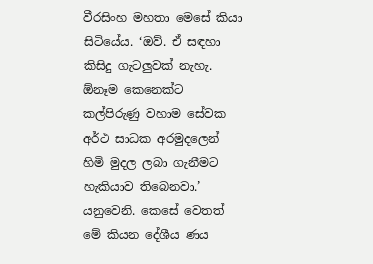වීරසිංහ මහතා මෙසේ කියා සිටියේය. ‘ඔව්. ඒ සඳහා කිසිදු ගැටලුවක් නැහැ. ඕනෑම කෙනෙක්ට කල්පිරුණු වහාම සේවක අර්ථ සාධක අරමුදලෙන් හිමි මුදල ලබා ගැනීමට හැකියාව තිබෙනවා.’ යනුවෙනි. කෙසේ වෙතත් මේ කියන දේශීය ණය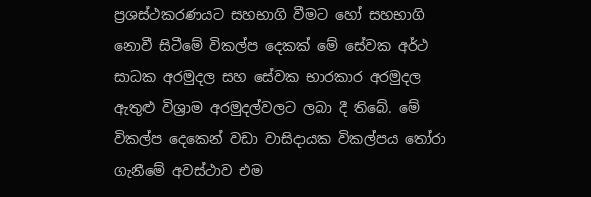ප්‍රශස්ථකරණයට සහභාගි වීමට හෝ සහභාගි නොවී සිටීමේ විකල්ප දෙකක් මේ සේවක අර්ථ සාධක අරමුදල සහ සේවක භාරකාර අරමුදල ඇතුළු විශ්‍රාම අරමුදල්වලට ලබා දී තිබේ. මේ විකල්ප දෙකෙන් වඩා වාසිදායක විකල්පය තෝරා ගැනීමේ අවස්ථාව එම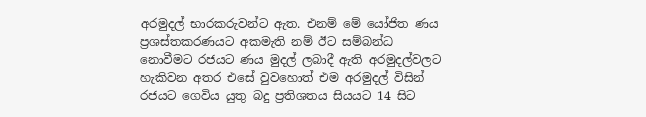අරමුදල් භාරකරුවන්ට ඇත. එනම් මේ යෝජිත ණය ප්‍රශස්තකරණයට අකමැති නම් ඊට සම්බන්ධ නොවීමට රජයට ණය මුදල් ලබාදී ඇති අරමුදල්වලට හැකිවන අතර එසේ වුවහොත් එම අරමුදල් විසින් රජයට ගෙවිය යුතු බදු ප්‍රතිශතය සියයට 14 සිට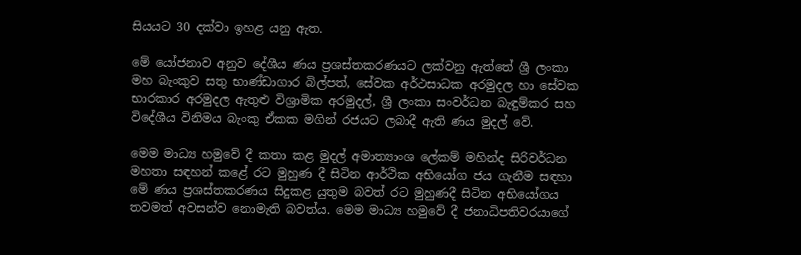සියයට 30 දක්වා ඉහළ යනු ඇත.

මේ යෝජනාව අනුව දේශීය ණය ප්‍රශස්තකරණයට ලක්වනු ඇත්තේ ශ්‍රී ලංකා මහ බැංකුව සතු භාණ්ඩාගාර බිල්පත්, සේවක අර්ථසාධක අරමුදල හා සේවක භාරකාර අරමුදල ඇතුළු විශ්‍රාමික අරමුදල්, ශ්‍රී ලංකා සංවර්ධන බැඳුම්කර සහ විදේශීය විනිමය බැංකු ඒකක මගින් රජයට ලබාදී ඇති ණය මුදල් වේ.

මෙම මාධ්‍ය හමුවේ දී කතා කළ මුදල් අමාත්‍යාංශ ලේකම් මහින්ද සිරිවර්ධන මහතා සඳහන් කළේ රට මුහුණ දී සිටින ආර්ථික අභියෝග ජය ගැනීම සඳහා මේ ණය ප්‍රශස්තකරණය සිදුකළ යුතුම බවත් රට මුහුණදී සිටින අභියෝගය තවමත් අවසන්ව නොමැති බවත්ය. මෙම මාධ්‍ය හමුවේ දී ජනාධිපතිවරයාගේ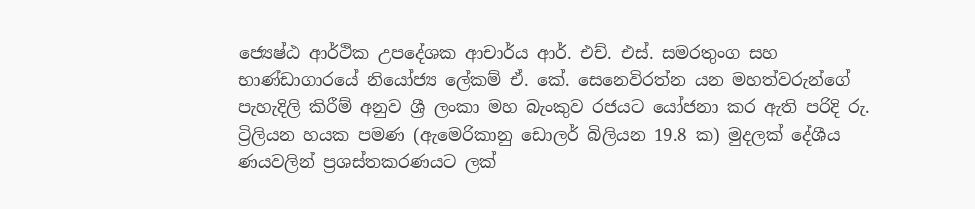ජ්‍යෙෂ්ඨ ආර්ථික උපදේශක ආචාර්ය ආර්. එච්. එස්. සමරතුංග සහ භාණ්ඩාගාරයේ නියෝජ්‍ය ලේකම් ඒ. කේ. සෙනෙවිරත්න යන මහත්වරුන්ගේ පැහැදිලි කිරීම් අනුව ශ්‍රී ලංකා මහ බැංකුව රජයට යෝජනා කර ඇති පරිදි රු. ට්‍රිලියන හයක පමණ (ඇමෙරිකානු ඩොලර් බිලියන 19.8 ක) මුදලක් දේශීය ණයවලින් ප්‍රශස්තකරණයට ලක්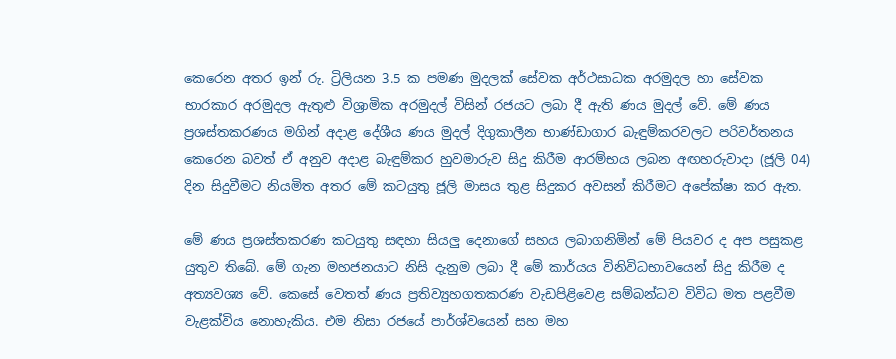කෙරෙන අතර ඉන් රු. ට්‍රිලියන 3.5 ක පමණ මුදලක් සේවක අර්ථසාධක අරමුදල හා සේවක භාරකාර අරමුදල ඇතුළු විශ්‍රාමික අරමුදල් විසින් රජයට ලබා දී ඇති ණය මුදල් වේ. මේ ණය ප්‍රශස්තකරණය මගින් අදාළ දේශීය ණය මුදල් දිගුකාලීන භාණ්ඩාගාර බැඳුම්කරවලට පරිවර්තනය කෙරෙන බවත් ඒ අනුව අදාළ බැඳුම්කර හුවමාරුව සිදු කිරීම ආරම්භය ලබන අඟහරුවාදා (ජූලි 04) දින සිදුවීමට නියමිත අතර මේ කටයුතු ජූලි මාසය තුළ සිදුකර අවසන් කිරීමට අපේක්ෂා කර ඇත.

මේ ණය ප්‍රශස්තකරණ කටයුතු සඳහා සියලු දෙනාගේ සහය ලබාගනිමින් මේ පියවර ද අප පසුකළ යුතුව තිබේ. මේ ගැන මහජනයාට නිසි දැනුම ලබා දී මේ කාර්යය විනිවිධභාවයෙන් සිදු කිරීම ද අත්‍යවශ්‍ය වේ. කෙසේ වෙතත් ණය ප්‍රතිව්‍යුහගතකරණ වැඩපිළිවෙළ සම්බන්ධව විවිධ මත පළවීම වැළක්විය නොහැකිය. එම නිසා රජයේ පාර්ශ්වයෙන් සහ මහ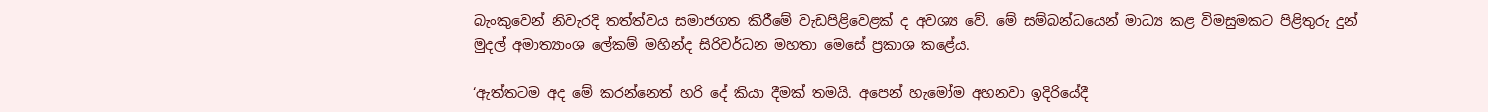බැංකුවෙන් නිවැරදි තත්ත්වය සමාජගත කිරීමේ වැඩපිළිවෙළක් ද අවශ්‍ය වේ. මේ සම්බන්ධයෙන් මාධ්‍ය කළ විමසුමකට පිළිතුරු දුන් මුදල් අමාත්‍යාංශ ලේකම් මහින්ද සිරිවර්ධන මහතා මෙසේ ප්‍රකාශ කළේය.

‘ඇත්තටම අද මේ කරන්නෙත් හරි දේ කියා දීමක් තමයි. අපෙන් හැමෝම අහනවා ඉදිරියේදී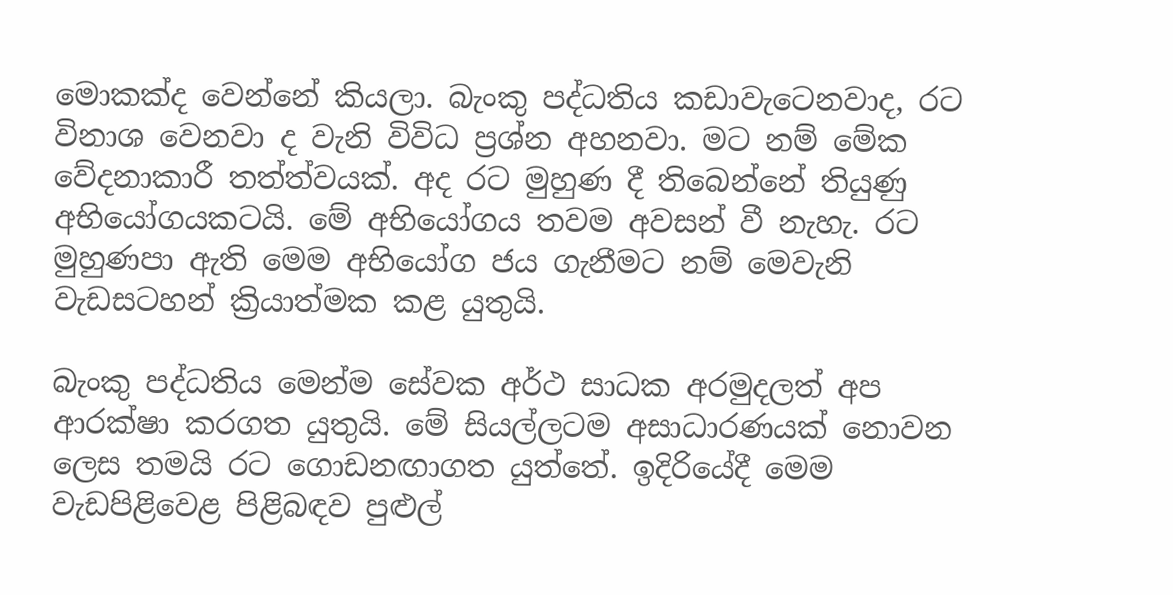මොකක්ද වෙන්නේ කියලා. බැංකු පද්ධතිය කඩාවැටෙනවාද, රට විනාශ වෙනවා ද වැනි විවිධ ප්‍රශ්න අහනවා. මට නම් මේක වේදනාකාරී තත්ත්වයක්. අද රට මුහුණ දී තිබෙන්නේ තියුණු අභියෝගයකටයි. මේ අභියෝගය තවම අවසන් වී නැහැ. රට මුහුණපා ඇති මෙම අභියෝග ජය ගැනීමට නම් මෙවැනි වැඩසටහන් ක්‍රියාත්මක කළ යුතුයි.

බැංකු පද්ධතිය මෙන්ම සේවක අර්ථ සාධක අරමුදලත් අප ආරක්ෂා කරගත යුතුයි. මේ සියල්ලටම අසාධාරණයක් නොවන ලෙස තමයි රට ගොඩනඟාගත යුත්තේ. ඉදිරියේදී මෙම වැඩපිළිවෙළ පිළිබඳව පුළුල්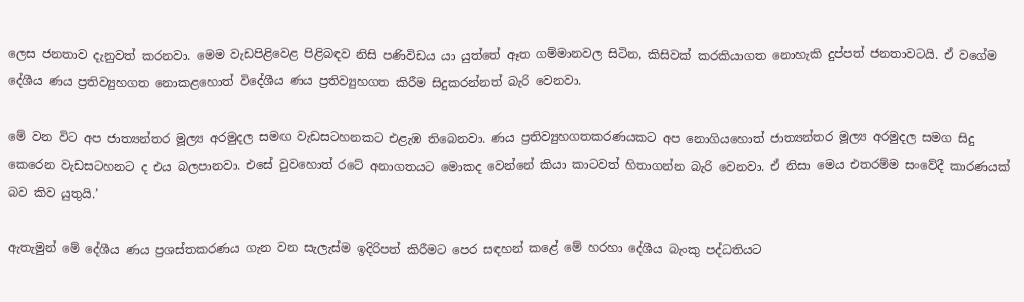ලෙස ජනතාව දැනුවත් කරනවා. මෙම වැඩපිළිවෙළ පිළිබඳව නිසි පණිවිඩය යා යුත්තේ ඈත ගම්මානවල සිටින, කිසිවක් කරකියාගත නොහැකි දුප්පත් ජනතාවටයි. ඒ වගේම දේශීය ණය ප්‍රතිව්‍යුහගත නොකළහොත් විදේශීය ණය ප්‍රතිව්‍යුහගත කිරීම සිදුකරන්නත් බැරි වෙනවා.

මේ වන විට අප ජාත්‍යන්තර මූල්‍ය අරමුදල සමඟ වැඩසටහනකට එළැඹ තිබෙනවා. ණය ප්‍රතිව්‍යුහගතකරණයකට අප නොගියහොත් ජාත්‍යන්තර මූල්‍ය අරමුදල සමග සිදු කෙරෙන වැඩසටහනට ද එය බලපානවා. එසේ වුවහොත් රටේ අනාගතයට මොකද වෙන්නේ කියා කාටවත් හිතාගන්න බැරි වෙනවා. ඒ නිසා මෙය එතරම්ම සංවේදී කාරණයක් බව කිව යුතුයි.’

ඇතැමුන් මේ දේශීය ණය ප්‍රශස්තකරණය ගැන වන සැලැස්ම ඉදිරිපත් කිරීමට පෙර සඳහන් කළේ මේ හරහා දේශීය බැංකු පද්ධතියට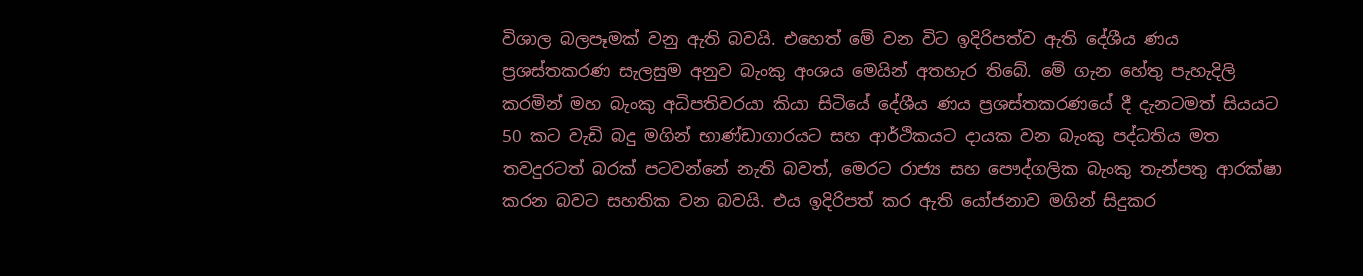විශාල බලපෑමක් වනු ඇති බවයි. එහෙත් මේ වන විට ඉදිරිපත්ව ඇති දේශීය ණය ප්‍රශස්තකරණ සැලසුම අනුව බැංකු අංශය මෙයින් අතහැර තිබේ. මේ ගැන හේතු පැහැදිලි කරමින් මහ බැංකු අධිපතිවරයා කියා සිටියේ දේශීය ණය ප්‍රශස්තකරණයේ දී දැනටමත් සියයට 50 කට වැඩි බදු මගින් භාණ්ඩාගාරයට සහ ආර්ථිකයට දායක වන බැංකු පද්ධතිය මත තවදුරටත් බරක් පටවන්නේ නැති බවත්, මෙරට රාජ්‍ය සහ පෞද්ගලික බැංකු තැන්පතු ආරක්ෂා කරන බවට සහතික වන බවයි. එය ඉදිරිපත් කර ඇති යෝජනාව මගින් සිදුකර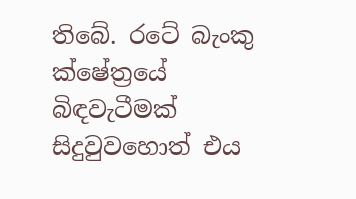තිබේ. රටේ බැංකු ක්ෂේත්‍රයේ බිඳවැටීමක් සිදුවුවහොත් එය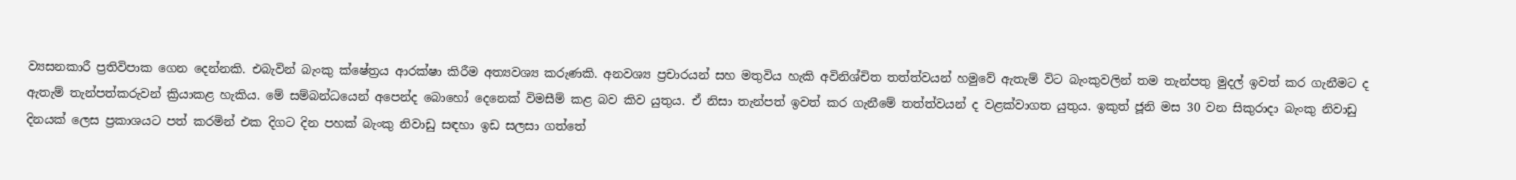ව්‍යසනකාරී ප්‍රතිවිපාක ගෙන දෙන්නකි. එබැවින් බැංකු ක්ෂේත්‍රය ආරක්ෂා කිරීම අත්‍යවශ්‍ය කරුණකි. අනවශ්‍ය ප්‍රචාරයන් සහ මතුවිය හැකි අවිනිශ්චිත තත්ත්වයන් හමුවේ ඇතැම් විට බැංකුවලින් තම තැන්පතු මුදල් ඉවත් කර ගැනීමට ද ඇතැම් තැන්පත්කරුවන් ක්‍රියාකළ හැකිය. මේ සම්බන්ධයෙන් අපෙන්ද බොහෝ දෙනෙක් විමසීම් කළ බව කිව යුතුය. ඒ නිසා තැන්පත් ඉවත් කර ගැනීමේ තත්ත්වයන් ද වළක්වාගත යුතුය. ඉකුත් ජූනි මස 30 වන සිකුරාදා බැංකු නිවාඩු දිනයක් ලෙස ප්‍රකාශයට පත් කරමින් එක දිගට දින පහක් බැංකු නිවාඩු සඳහා ඉඩ සලසා ගත්තේ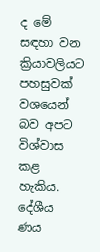ද මේ සඳහා වන ක්‍රියාවලියට පහසුවක් වශයෙන් බව අපට විශ්වාස කළ හැකිය. දේශීය ණය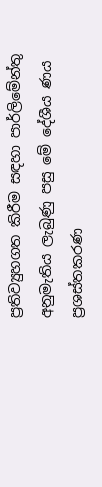ප්‍රතිව්‍යුහගත කිරීම සඳහා පාර්ලිමේන්තු අනුමැතිය ලැබුණු පසු මේ දේශීය ණය ප්‍රශස්තකරණ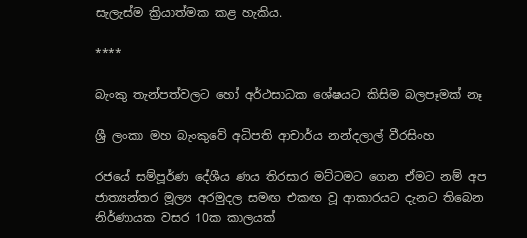සැලැස්ම ක්‍රියාත්මක කළ හැකිය.

****

බැංකු තැන්පත්වලට හෝ අර්ථසාධක ශේෂයට කිසිම බලපෑමක් නෑ

ශ්‍රී ලංකා මහ බැංකුවේ අධිපති ආචාර්ය නන්දලාල් වීරසිංහ

රජයේ සම්පූර්ණ දේශීය ණය තිරසාර මට්ටමට ගෙන ඒමට නම් අප ජාත්‍යන්තර මූල්‍ය අරමුදල සමඟ එකඟ වූ ආකාරයට දැනට තිබෙන නිර්ණායක වසර 10ක කාලයක්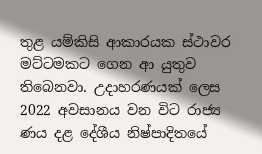තුළ යම්කිසි ආකාරයක ස්ථාවර මට්ටමකට ගෙන ආ යුතුව තිබෙනවා. උදාහරණයක් ලෙස 2022 අවසානය වන විට රාජ්‍ය ණය දළ දේශීය නිෂ්පාදිතයේ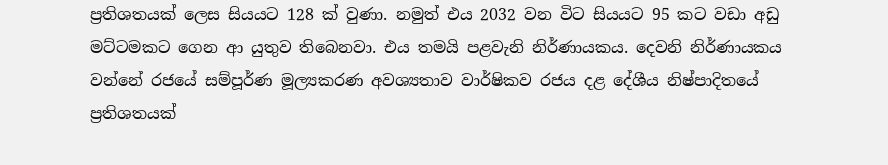ප්‍රතිශතයක් ලෙස සියයට 128 ක් වුණා. නමුත් එය 2032 වන විට සියයට 95 කට වඩා අඩු මට්ටමකට ගෙන ආ යුතුව තිබෙනවා. එය තමයි පළවැනි නිර්ණායකය. දෙවනි නිර්ණායකය වන්නේ රජයේ සම්පූර්ණ මූල්‍යකරණ අවශ්‍යතාව වාර්ෂිකව රජය දළ දේශීය නිෂ්පාදිතයේ ප්‍රතිශතයක්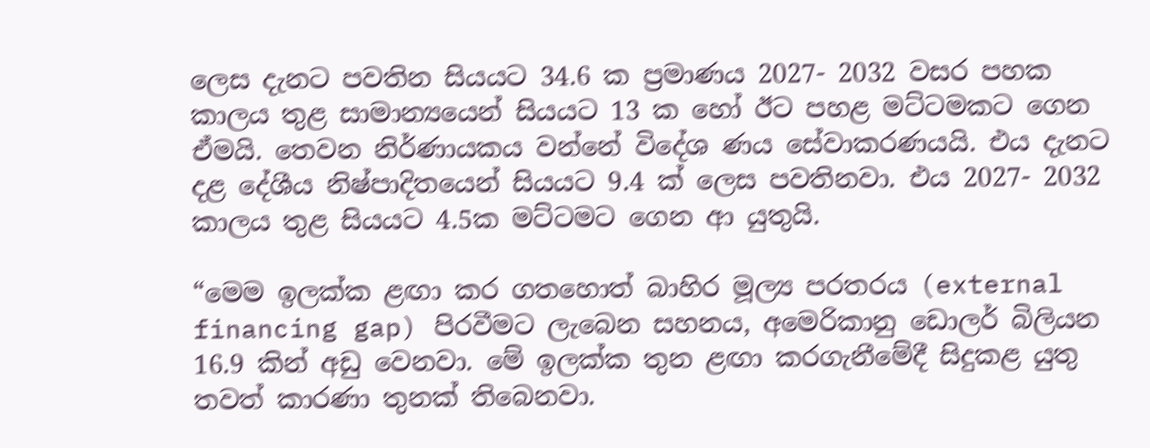ලෙස දැනට පවතින සියයට 34.6 ක ප්‍රමාණය 2027- 2032 වසර පහක කාලය තුළ සාමාන්‍යයෙන් සියයට 13 ක හෝ ඊට පහළ මට්ටමකට ගෙන ඒමයි. තෙවන නිර්ණායකය වන්නේ විදේශ ණය සේවාකරණයයි. එය දැනට දළ දේශීය නිෂ්පාදිතයෙන් සියයට 9.4 ක් ලෙස පවතිනවා. එය 2027- 2032 කාලය තුළ සියයට 4.5ක මට්ටමට ගෙන ආ යුතුයි.

“මෙම ඉලක්ක ළඟා කර ගතහොත් බාහිර මූල්‍ය පරතරය (external financing gap) පිරවීමට ලැබෙන සහනය, අමෙරිකානු ඩොලර් බිලියන 16.9 කින් අඩු වෙනවා. මේ ඉලක්ක තුන ළඟා කරගැනීමේදී සිදුකළ යුතු තවත් කාරණා තුනක් තිබෙනවා.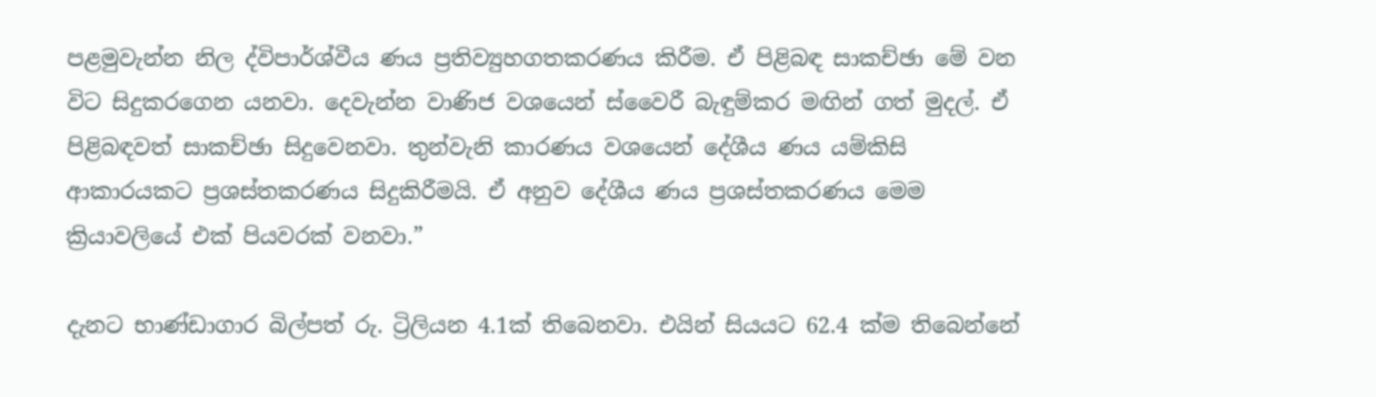පළමුවැන්න නිල ද්විපාර්ශ්වීය ණය ප්‍රතිව්‍යුහගතකරණය කිරීම. ඒ පිළිබඳ සාකච්ඡා මේ වන විට සිදුකරගෙන යනවා. දෙවැන්න වාණිජ වශයෙන් ස්වෛරී බැඳුම්කර මඟින් ගත් මුදල්. ඒ පිළිබඳවත් සාකච්ඡා සිදුවෙනවා. තුන්වැනි කාරණය වශයෙන් දේශීය ණය යම්කිසි ආකාරයකට ප්‍රශස්තකරණය සිදුකිරීමයි. ඒ අනුව දේශීය ණය ප්‍රශස්තකරණය මෙම ක්‍රියාවලියේ එක් පියවරක් වනවා.”

දැනට භාණ්ඩාගාර බිල්පත් රු. ට්‍රිලියන 4.1ක් තිබෙනවා. එයින් සියයට 62.4 ක්ම තිබෙන්නේ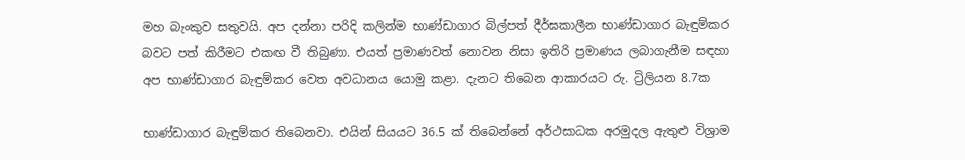මහ බැංකුව සතුවයි. අප දන්නා පරිදි කලින්ම භාණ්ඩාගාර බිල්පත් දීර්ඝකාලීන භාණ්ඩාගාර බැඳුම්කර බවට පත් කිරීමට එකඟ වී තිබුණා. එයත් ප්‍රමාණවත් නොවන නිසා ඉතිරි ප්‍රමාණය ලබාගැනීම සඳහා අප භාණ්ඩාගාර බැඳුම්කර වෙත අවධානය යොමු කළා. දැනට තිබෙන ආකාරයට රු. ට්‍රිලියන 8.7ක

භාණ්ඩාගාර බැඳුම්කර තිබෙනවා. එයින් සියයට 36.5 ක් තිබෙන්නේ අර්ථසාධක අරමුදල ඇතුළු විශ්‍රාම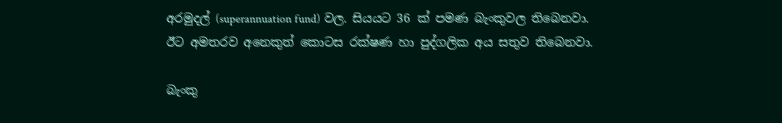අරමුදල් (superannuation fund) වල. සියයට 36 ක් පමණ බැංකුවල තිබෙනවා. ඊට අමතරව අනෙකුත් කොටස රක්ෂණ හා පුද්ගලික අය සතුව තිබෙනවා.

බැංකු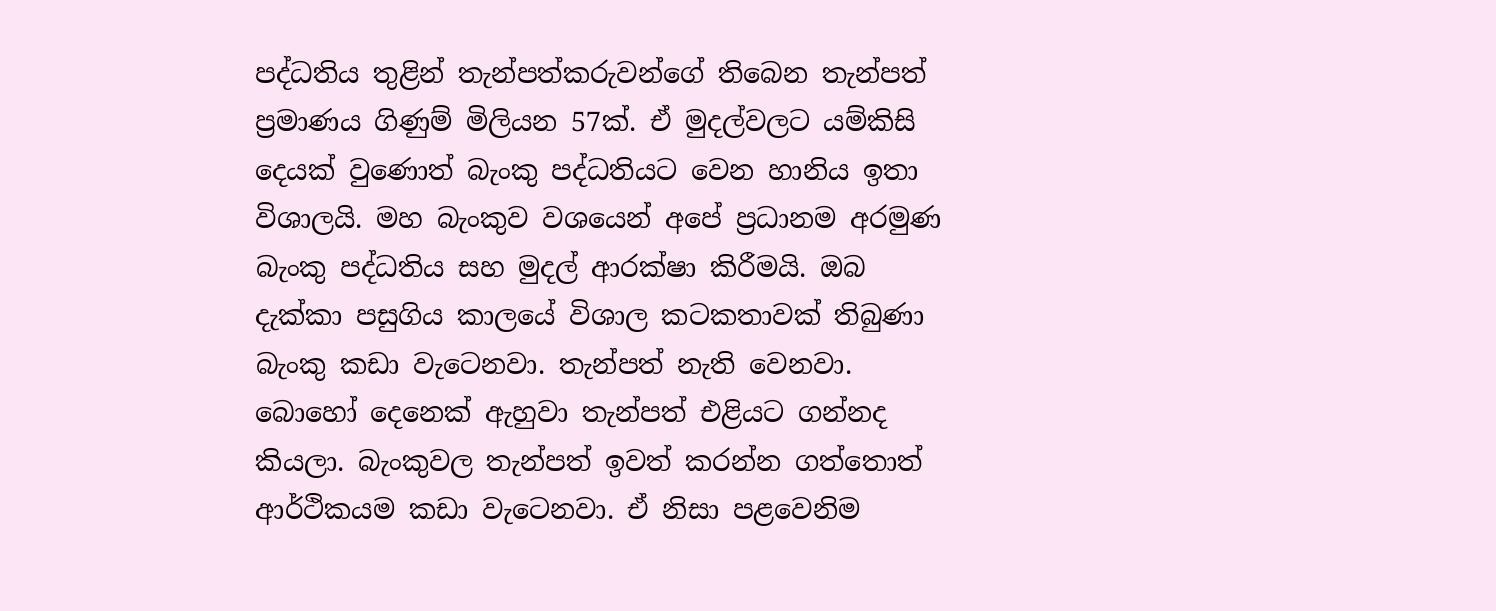පද්ධතිය තුළින් තැන්පත්කරුවන්ගේ තිබෙන තැන්පත් ප්‍රමාණය ගිණුම් මිලියන 57ක්. ඒ මුදල්වලට යම්කිසි දෙයක් වුණොත් බැංකු පද්ධතියට වෙන හානිය ඉතා විශාලයි. මහ බැංකුව වශයෙන් අපේ ප්‍රධානම අරමුණ බැංකු පද්ධතිය සහ මුදල් ආරක්ෂා කිරීමයි. ඔබ දැක්කා පසුගිය කාලයේ විශාල කටකතාවක් තිබුණා බැංකු කඩා වැටෙනවා. තැන්පත් නැති වෙනවා. බොහෝ දෙනෙක් ඇහුවා තැන්පත් එළියට ගන්නද කියලා. බැංකුවල තැන්පත් ඉවත් කරන්න ගත්තොත් ආර්ථිකයම කඩා වැටෙනවා. ඒ නිසා පළවෙනිම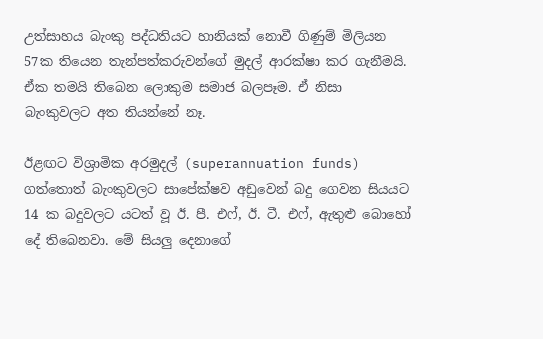උත්සාහය බැංකු පද්ධතියට හානියක් නොවී ගිණුම් මිලියන 57ක තියෙන තැන්පත්කරුවන්ගේ මුදල් ආරක්ෂා කර ගැනීමයි. ඒක තමයි තිබෙන ලොකුම සමාජ බලපෑම. ඒ නිසා බැංකුවලට අත තියන්නේ නෑ.

ඊළඟට විශ්‍රාමික අරමුදල් (superannuation funds) ගත්තොත් බැංකුවලට සාපේක්ෂව අඩුවෙන් බදු ගෙවන සියයට 14 ක බදුවලට යටත් වූ ඊ. පී. එෆ්, ඊ. ටී. එෆ්, ඇතුළු බොහෝ දේ තිබෙනවා. මේ සියලු දෙනාගේ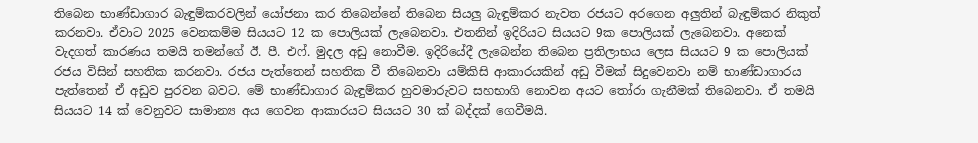තිබෙන භාණ්ඩාගාර බැඳුම්කරවලින් යෝජනා කර තිබෙන්නේ තිබෙන සියලු බැඳුම්කර නැවත රජයට අරගෙන අලුතින් බැඳුම්කර නිකුත් කරනවා. ඒවාට 2025 වෙනකම්ම සියයට 12 ක පොලියක් ලැබෙනවා. එතනින් ඉදිරියට සියයට 9ක පොලියක් ලැබෙනවා. අනෙක් වැදගත් කාරණය තමයි තමන්ගේ ඊ. පී. එෆ්. මුදල අඩු නොවීම. ඉදිරියේදී ලැබෙන්න තිබෙන ප්‍රතිලාභය ලෙස සියයට 9 ක පොලියක් රජය විසින් සහතික කරනවා. රජය පැත්තෙන් සහතික වී තිබෙනවා යම්කිසි ආකාරයකින් අඩු වීමක් සිදුවෙනවා නම් භාණ්ඩාගාරය පැත්තෙන් ඒ අඩුව පුරවන බවට. මේ භාණ්ඩාගාර බැඳුම්කර හුවමාරුවට සහභාගි නොවන අයට තෝරා ගැනීමක් තිබෙනවා. ඒ තමයි සියයට 14 ක් වෙනුවට සාමාන්‍ය අය ගෙවන ආකාරයට සියයට 30 ක් බද්දක් ගෙවීමයි.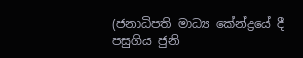(ජනාධිපති මාධ්‍ය කේන්ද්‍රයේ දී පසුගිය ජුනි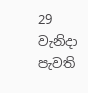29 වැනිදා පැවති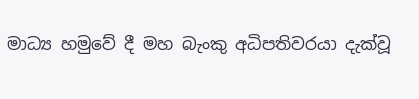මාධ්‍ය හමුවේ දී මහ බැංකු අධිපතිවරයා දැක්වූ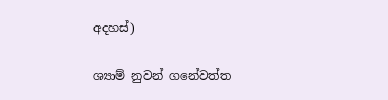අදහස්)

ශ්‍යාම් නුවන් ගනේවත්ත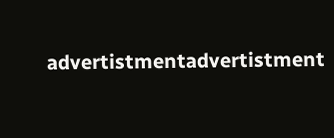advertistmentadvertistment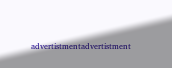advertistmentadvertistment